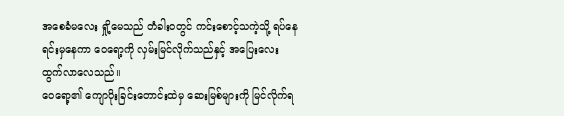အစေခံမလေး ရှို့မေသည် တံခါးဝတွင် ကင်းစောင့်သကဲ့သို့ ရပ်နေရင်းမှနေကာ ဝေရော့ကို လှမ်းမြင်လိုက်သည်နှင့် အပြေးလေး ထွက်လာလေသည်။
ဝေရော့၏ ကျောပိုးခြင်းတောင်းထဲမှ ဆေးမြစ်များကို မြင်လိုက်ရ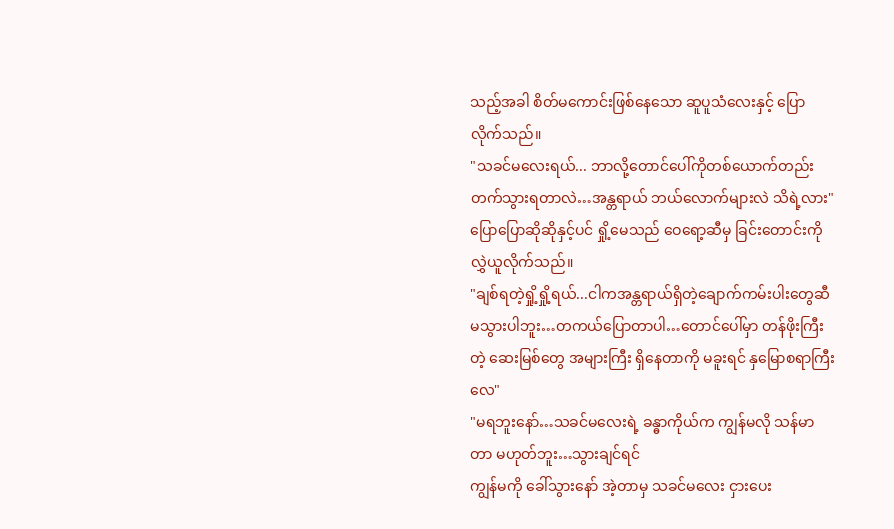သည့်အခါ စိတ်မကောင်းဖြစ်နေသော ဆူပူသံလေးနှင့် ပြောလိုက်သည်။
"သခင်မလေးရယ်... ဘာလို့တောင်ပေါ်ကိုတစ်ယောက်တည်းတက်သွားရတာလဲ…အန္တရာယ် ဘယ်လောက်များလဲ သိရဲ့လား"
ပြောပြောဆိုဆိုနှင့်ပင် ရှို့မေသည် ဝေရော့ဆီမှ ခြင်းတောင်းကို လွှဲယူလိုက်သည်။
"ချစ်ရတဲ့ရှို့ရှို့ရယ်...ငါကအန္တရာယ်ရှိတဲ့ချောက်ကမ်းပါးတွေဆီမသွားပါဘူး…တကယ်ပြောတာပါ…တောင်ပေါ်မှာ တန်ဖိုးကြီးတဲ့ ဆေးမြစ်တွေ အများကြီး ရှိနေတာကို မခူးရင် နှမြောစရာကြီးလေ"
"မရဘူးနော်…သခင်မလေးရဲ့ ခန္ဓာကိုယ်က ကျွန်မလို သန်မာတာ မဟုတ်ဘူး…သွားချင်ရင်
ကျွန်မကို ခေါ်သွားနော် အဲ့တာမှ သခင်မလေး ငှားပေး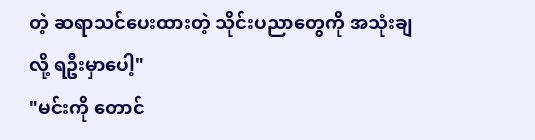တဲ့ ဆရာသင်ပေးထားတဲ့ သိုင်းပညာတွေကို အသုံးချလို့ ရဦးမှာပေါ့"
"မင်းကို တောင်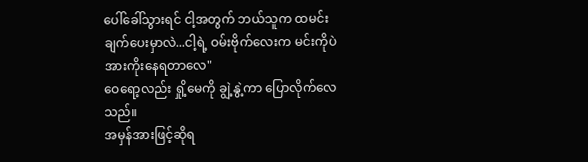ပေါ်ခေါ်သွားရင် ငါ့အတွက် ဘယ်သူက ထမင်းချက်ပေးမှာလဲ...ငါ့ရဲ့ ဝမ်းဗိုက်လေးက မင်းကိုပဲ အားကိုးနေရတာလေ"
ဝေရော့လည်း ရှို့မေကို ချွဲ့နွဲ့ကာ ပြောလိုက်လေသည်။
အမှန်အားဖြင့်ဆိုရ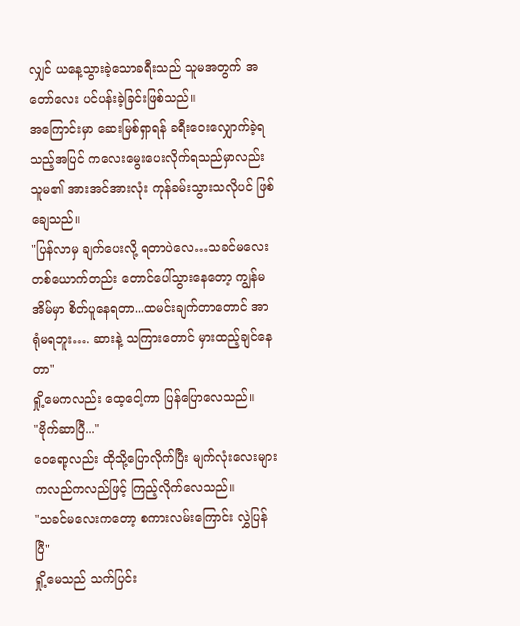လျှင် ယနေ့သွားခဲ့သောခရီးသည် သူမအတွက် အတော်လေး ပင်ပန်းခဲ့ခြင်းဖြစ်သည်။
အကြောင်းမှာ ဆေးမြစ်ရှာရန် ခရီးဝေးလျှောက်ခဲ့ရသည့်အပြင် ကလေးမွေးပေးလိုက်ရသည်မှာလည်း သူမ၏ အားအင်အားလုံး ကုန်ခမ်းသွားသလိုပင် ဖြစ်ချေသည်။
"ပြန်လာမှ ချက်ပေးလို့ ရတာပဲလေ…သခင်မလေး တစ်ယောက်တည်း တောင်ပေါ်သွားနေတော့ ကျွန်မ အိမ်မှာ စိတ်ပူနေရတာ...ထမင်းချက်တာတောင် အာရုံမရဘူး…. ဆားနဲ့ သကြားတောင် မှားထည့်ချင်နေတာ"
ရှို့မေကလည်း ထေ့ငေါ့ကာ ပြန်ပြောလေသည်။
"ဗိုက်ဆာပြီ..."
ဝေရော့လည်း ထိုသို့ပြောလိုက်ပြီး မျက်လုံးလေးများ ကလည်ကလည်ဖြင့် ကြည့်လိုက်လေသည်။
"သခင်မလေးကတော့ စကားလမ်းကြောင်း လွှဲပြန်ပြီ"
ရှို့မေသည် သက်ပြင်း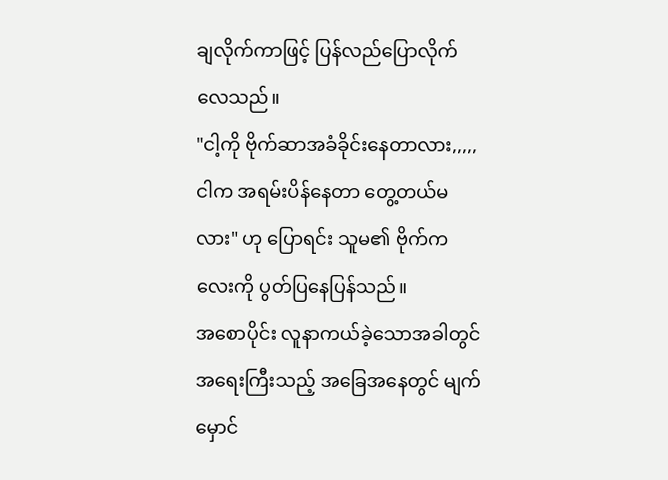ချလိုက်ကာဖြင့် ပြန်လည်ပြောလိုက်လေသည်။
"ငါ့ကို ဗိုက်ဆာအခံခိုင်းနေတာလား,,,,,ငါက အရမ်းပိန်နေတာ တွေ့တယ်မလား" ဟု ပြောရင်း သူမ၏ ဗိုက်ကလေးကို ပွတ်ပြနေပြန်သည်။
အစောပိုင်း လူနာကယ်ခဲ့သောအခါတွင် အရေးကြီးသည့် အခြေအနေတွင် မျက်မှောင်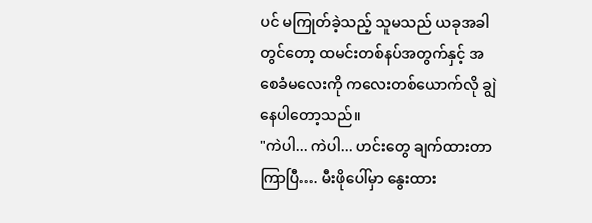ပင် မကြုတ်ခဲ့သည့် သူမသည် ယခုအခါတွင်တော့ ထမင်းတစ်နပ်အတွက်နှင့် အစေခံမလေးကို ကလေးတစ်ယောက်လို ချွဲနေပါတော့သည်။
"ကဲပါ... ကဲပါ... ဟင်းတွေ ချက်ထားတာ ကြာပြီ…. မီးဖိုပေါ်မှာ နွေးထား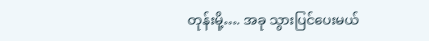တုန်းမို့…. အခု သွားပြင်ပေးမယ်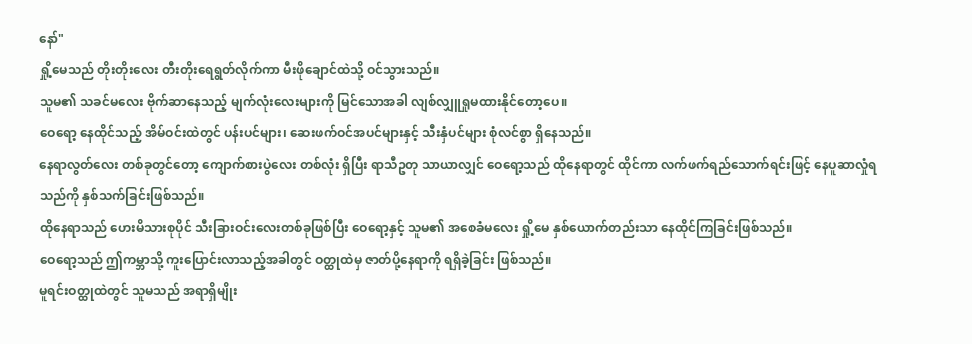နော်"
ရှို့မေသည် တိုးတိုးလေး တီးတိုးရေရွတ်လိုက်ကာ မီးဖိုချောင်ထဲသို့ ဝင်သွားသည်။
သူမ၏ သခင်မလေး ဗိုက်ဆာနေသည့် မျက်လုံးလေးများကို မြင်သောအခါ လျစ်လျှူရှုမထားနိုင်တော့ပေ။
ဝေရော့ နေထိုင်သည့် အိမ်ဝင်းထဲတွင် ပန်းပင်များ၊ ဆေးဖက်ဝင်အပင်များနှင့် သီးနှံပင်များ စုံလင်စွာ ရှိနေသည်။
နေရာလွတ်လေး တစ်ခုတွင်တော့ ကျောက်စားပွဲလေး တစ်လုံး ရှိပြီး ရာသီဥတု သာယာလျှင် ဝေရော့သည် ထိုနေရာတွင် ထိုင်ကာ လက်ဖက်ရည်သောက်ရင်းဖြင့် နေပူဆာလှုံရသည်ကို နှစ်သက်ခြင်းဖြစ်သည်။
ထိုနေရာသည် ဟေးမိသားစုပိုင် သီးခြားဝင်းလေးတစ်ခုဖြစ်ပြီး ဝေရော့နှင့် သူမ၏ အစေခံမလေး ရှို့မေ နှစ်ယောက်တည်းသာ နေထိုင်ကြခြင်းဖြစ်သည်။
ဝေရော့သည် ဤကမ္ဘာသို့ ကူးပြောင်းလာသည့်အခါတွင် ဝတ္ထုထဲမှ ဇာတ်ပို့နေရာကို ရရှိခဲ့ခြင်း ဖြစ်သည်။
မူရင်းဝတ္ထုထဲတွင် သူမသည် အရာရှိမျိုး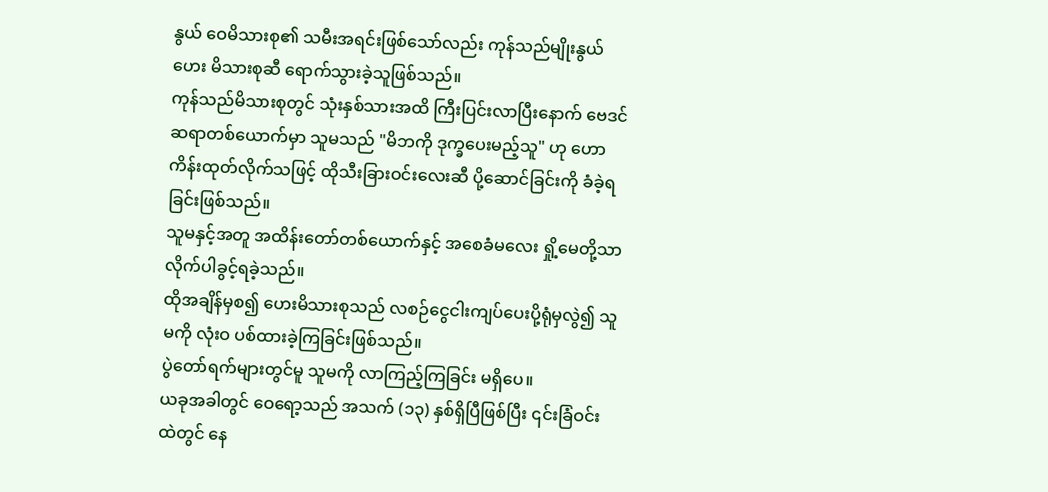နွယ် ဝေမိသားစု၏ သမီးအရင်းဖြစ်သော်လည်း ကုန်သည်မျိုးနွယ် ဟေး မိသားစုဆီ ရောက်သွားခဲ့သူဖြစ်သည်။
ကုန်သည်မိသားစုတွင် သုံးနှစ်သားအထိ ကြီးပြင်းလာပြီးနောက် ဗေဒင်ဆရာတစ်ယောက်မှာ သူမသည် "မိဘကို ဒုက္ခပေးမည့်သူ" ဟု ဟောကိန်းထုတ်လိုက်သဖြင့် ထိုသီးခြားဝင်းလေးဆီ ပို့ဆောင်ခြင်းကို ခံခဲ့ရခြင်းဖြစ်သည်။
သူမနှင့်အတူ အထိန်းတော်တစ်ယောက်နှင့် အစေခံမလေး ရှို့မေတို့သာ လိုက်ပါခွင့်ရခဲ့သည်။
ထိုအချိန်မှစ၍ ဟေးမိသားစုသည် လစဉ်ငွေငါးကျပ်ပေးပို့ရုံမှလွဲ၍ သူမကို လုံးဝ ပစ်ထားခဲ့ကြခြင်းဖြစ်သည်။
ပွဲတော်ရက်များတွင်မူ သူမကို လာကြည့်ကြခြင်း မရှိပေ။
ယခုအခါတွင် ဝေရော့သည် အသက် (၁၃) နှစ်ရှိပြီဖြစ်ပြီး ၎င်းခြံဝင်းထဲတွင် နေ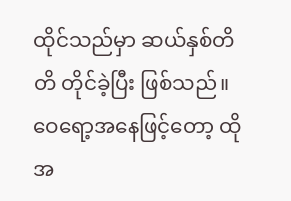ထိုင်သည်မှာ ဆယ်နှစ်တိတိ တိုင်ခဲ့ပြီး ဖြစ်သည်။
ဝေရော့အနေဖြင့်တော့ ထိုအ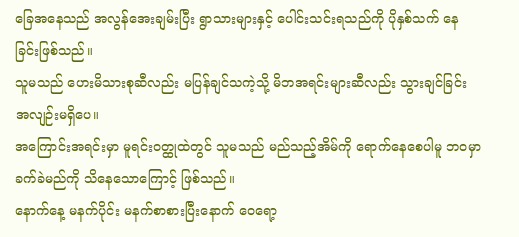ခြေအနေသည် အလွန်အေးချမ်းပြီး ရွာသားများနှင့် ပေါင်းသင်းရသည်ကို ပိုနှစ်သက် နေခြင်းဖြစ်သည်။
သူမသည် ဟေးမိသားစုဆီလည်း မပြန်ချင်သကဲ့သို့ မိဘအရင်းများဆီလည်း သွားချင်ခြင်း အလျဉ်းမရှိပေ။
အကြောင်းအရင်းမှာ မူရင်းဝတ္ထုထဲတွင် သူမသည် မည်သည့်အိမ်ကို ရောက်နေစေပါမူ ဘဝမှာ ခက်ခဲမည်ကို သိနေသောကြောင့် ဖြစ်သည်။
နောက်နေ့ မနက်ပိုင်း မနက်စာစားပြီးနောက် ဝေရော့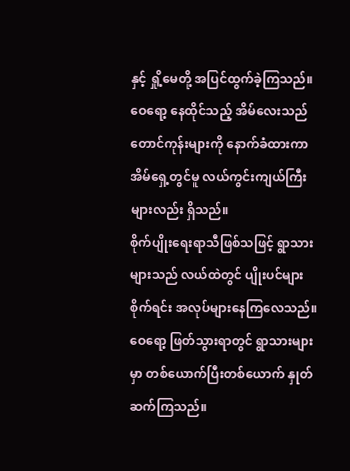နှင့် ရှို့မေတို့ အပြင်ထွက်ခဲ့ကြသည်။
ဝေရော့ နေထိုင်သည့် အိမ်လေးသည် တောင်ကုန်းများကို နောက်ခံထားကာ အိမ်ရှေ့တွင်မူ လယ်ကွင်းကျယ်ကြီးများလည်း ရှိသည်။
စိုက်ပျိုးရေးရာသီဖြစ်သဖြင့် ရွာသားများသည် လယ်ထဲတွင် ပျိုးပင်များ စိုက်ရင်း အလုပ်များနေကြလေသည်။
ဝေရော့ ဖြတ်သွားရာတွင် ရွာသားများမှာ တစ်ယောက်ပြီးတစ်ယောက် နှုတ်ဆက်ကြသည်။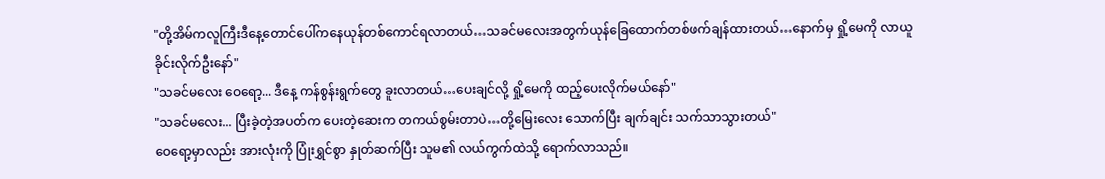"တို့အိမ်ကလူကြီးဒီနေ့တောင်ပေါ်ကနေယုန်တစ်ကောင်ရလာတယ်…သခင်မလေးအတွက်ယုန်ခြေထောက်တစ်ဖက်ချန်ထားတယ်…နောက်မှ ရှို့မေကို လာယူခိုင်းလိုက်ဦးနော်"
"သခင်မလေး ဝေရော့... ဒီနေ့ ကန်စွန်းရွက်တွေ ခူးလာတယ်…ပေးချင်လို့ ရှို့မေကို ထည့်ပေးလိုက်မယ်နော်"
"သခင်မလေး... ပြီးခဲ့တဲ့အပတ်က ပေးတဲ့ဆေးက တကယ်စွမ်းတာပဲ…တို့မြေးလေး သောက်ပြီး ချက်ချင်း သက်သာသွားတယ်"
ဝေရော့မှာလည်း အားလုံးကို ပြုံးရွှင်စွာ နှုတ်ဆက်ပြီး သူမ၏ လယ်ကွက်ထဲသို့ ရောက်လာသည်။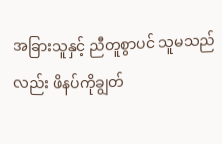အခြားသူနှင့် ညီတူစွာပင် သူမသည်လည်း ဖိနပ်ကိုချွတ်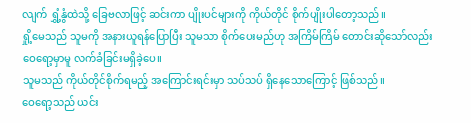လျက် ရွှံ့နွံထဲသို့ ခြေဗလာဖြင့် ဆင်းကာ ပျိုးပင်များကို ကိုယ်တိုင် စိုက်ပျိုးပါတော့သည်။
ရှို့မေသည် သူမကို အနားယူရန်ပြောပြီး သူမသာ စိုက်ပေးမည်ဟု အကြိမ်ကြိမ် တောင်းဆိုသော်လည်း ဝေရော့မှာမူ လက်ခံခြင်းမရှိခဲ့ပေ။
သူမသည် ကိုယ်တိုင်စိုက်ရမည့် အကြောင်းရင်းမှာ သပ်သပ် ရှိနေသောကြောင့် ဖြစ်သည်။
ဝေရော့သည် ယင်း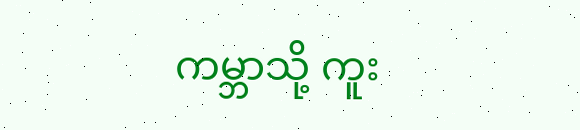ကမ္ဘာသို့ ကူး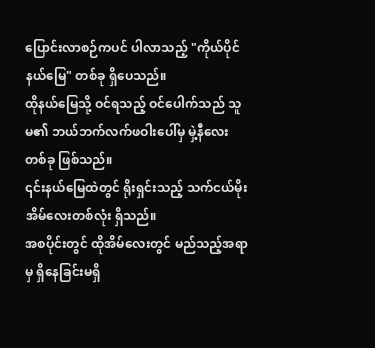ပြောင်းလာစဉ်ကပင် ပါလာသည့် "ကိုယ်ပိုင်နယ်မြေ" တစ်ခု ရှိပေသည်။
ထိုနယ်မြေသို့ ဝင်ရသည့် ဝင်ပေါက်သည် သူမ၏ ဘယ်ဘက်လက်ဖဝါးပေါ်မှ မှဲ့နီလေးတစ်ခု ဖြစ်သည်။
၎င်းနယ်မြေထဲတွင် ရိုးရှင်းသည့် သက်ငယ်မိုး အိမ်လေးတစ်လုံး ရှိသည်။
အစပိုင်းတွင် ထိုအိမ်လေးတွင် မည်သည့်အရာမှ ရှိနေခြင်းမရှိ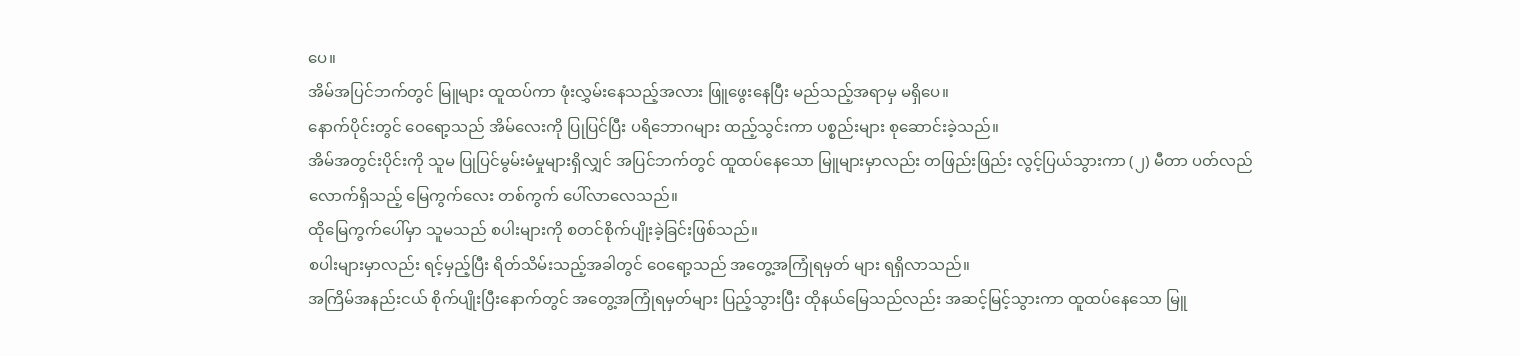ပေ။
အိမ်အပြင်ဘက်တွင် မြူများ ထူထပ်ကာ ဖုံးလွှမ်းနေသည့်အလား ဖြူဖွေးနေပြီး မည်သည့်အရာမှ မရှိပေ။
နောက်ပိုင်းတွင် ဝေရော့သည် အိမ်လေးကို ပြုပြင်ပြီး ပရိဘောဂများ ထည့်သွင်းကာ ပစ္စည်းများ စုဆောင်းခဲ့သည်။
အိမ်အတွင်းပိုင်းကို သူမ ပြုပြင်မွမ်းမံမှုများရှိလျှင် အပြင်ဘက်တွင် ထူထပ်နေသော မြူများမှာလည်း တဖြည်းဖြည်း လွင့်ပြယ်သွားကာ (၂) မီတာ ပတ်လည်လောက်ရှိသည့် မြေကွက်လေး တစ်ကွက် ပေါ်လာလေသည်။
ထိုမြေကွက်ပေါ်မှာ သူမသည် စပါးများကို စတင်စိုက်ပျိုးခဲ့ခြင်းဖြစ်သည်။
စပါးများမှာလည်း ရင့်မှည့်ပြီး ရိတ်သိမ်းသည့်အခါတွင် ဝေရော့သည် အတွေ့အကြုံရမှတ် များ ရရှိလာသည်။
အကြိမ်အနည်းငယ် စိုက်ပျိုးပြီးနောက်တွင် အတွေ့အကြုံရမှတ်များ ပြည့်သွားပြီး ထိုနယ်မြေသည်လည်း အဆင့်မြင့်သွားကာ ထူထပ်နေသော မြူ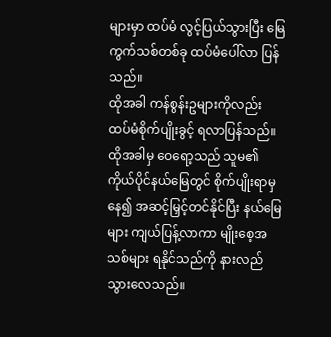များမှာ ထပ်မံ လွင့်ပြယ်သွားပြီး မြေကွက်သစ်တစ်ခု ထပ်မံပေါ်လာ ပြန်သည်။
ထိုအခါ ကန်စွန်းဥများကိုလည်း ထပ်မံစိုက်ပျိုးခွင့် ရလာပြန်သည်။
ထိုအခါမှ ဝေရော့သည် သူမ၏ ကိုယ်ပိုင်နယ်မြေတွင် စိုက်ပျိုးရာမှနေ၍ အဆင့်မြှင့်တင်နိုင်ပြီး နယ်မြေများ ကျယ်ပြန့်လာကာ မျိုးစေ့အသစ်များ ရနိုင်သည်ကို နားလည်သွားလေသည်။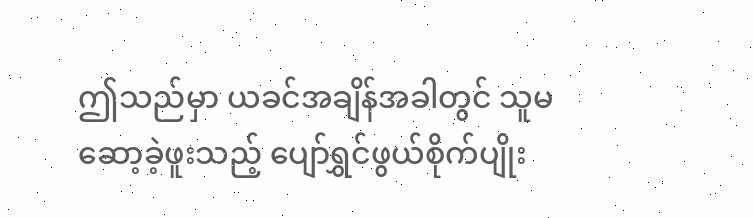ဤသည်မှာ ယခင်အချိန်အခါတွင် သူမ ဆော့ခဲ့ဖူးသည့် ပျော်ရွှင်ဖွယ်စိုက်ပျိုး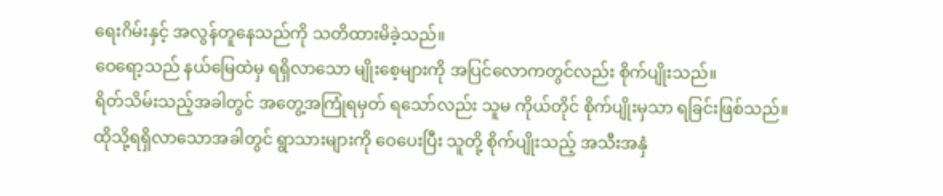ရေးဂိမ်းနှင့် အလွန်တူနေသည်ကို သတိထားမိခဲ့သည်။
ဝေရော့သည် နယ်မြေထဲမှ ရရှိလာသော မျိုးစေ့များကို အပြင်လောကတွင်လည်း စိုက်ပျိုးသည်။
ရိတ်သိမ်းသည့်အခါတွင် အတွေ့အကြုံရမှတ် ရသော်လည်း သူမ ကိုယ်တိုင် စိုက်ပျိုးမှသာ ရခြင်းဖြစ်သည်။
ထိုသို့ရရှိလာသောအခါတွင် ရွာသားများကို ဝေပေးပြီး သူတို့ စိုက်ပျိုးသည့် အသီးအနှံ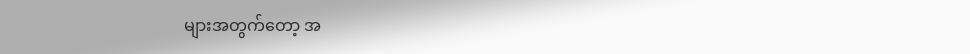များအတွက်တော့ အ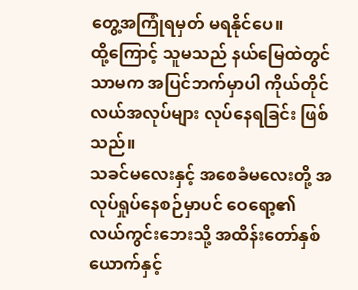တွေ့အကြုံရမှတ် မရနိုင်ပေ။
ထို့ကြောင့် သူမသည် နယ်မြေထဲတွင်သာမက အပြင်ဘက်မှာပါ ကိုယ်တိုင် လယ်အလုပ်များ လုပ်နေရခြင်း ဖြစ်သည်။
သခင်မလေးနှင့် အစေခံမလေးတို့ အလုပ်ရှုပ်နေစဉ်မှာပင် ဝေရော့၏ လယ်ကွင်းဘေးသို့ အထိန်းတော်နှစ်ယောက်နှင့်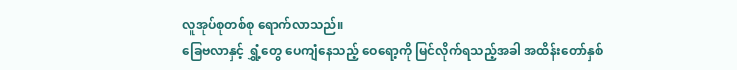လူအုပ်စုတစ်စု ရောက်လာသည်။
ခြေဗလာနှင့် ရွှံ့တွေ ပေကျံနေသည့် ဝေရော့ကို မြင်လိုက်ရသည့်အခါ အထိန်းတော်နှစ်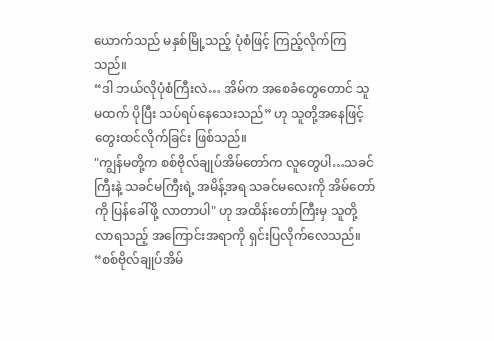ယောက်သည် မနှစ်မြို့သည့် ပုံစံဖြင့် ကြည့်လိုက်ကြသည်။
“ဒါ ဘယ်လိုပုံစံကြီးလဲ… အိမ်က အစေခံတွေတောင် သူမထက် ပိုပြီး သပ်ရပ်နေသေးသည်” ဟု သူတို့အနေဖြင့် တွေးထင်လိုက်ခြင်း ဖြစ်သည်။
"ကျွန်မတို့က စစ်ဗိုလ်ချုပ်အိမ်တော်က လူတွေပါ…သခင်ကြီးနဲ့ သခင်မကြီးရဲ့ အမိန့်အရ သခင်မလေးကို အိမ်တော်ကို ပြန်ခေါ်ဖို့ လာတာပါ" ဟု အထိန်းတော်ကြီးမှ သူတို့ လာရသည့် အကြောင်းအရာကို ရှင်းပြလိုက်လေသည်။
“စစ်ဗိုလ်ချုပ်အိမ်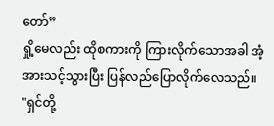တော်”
ရှို့မေလည်း ထိုစကားကို ကြားလိုက်သောအခါ အံ့အားသင့်သွားပြီး ပြန်လည်ပြောလိုက်လေသည်။
"ရှင်တို့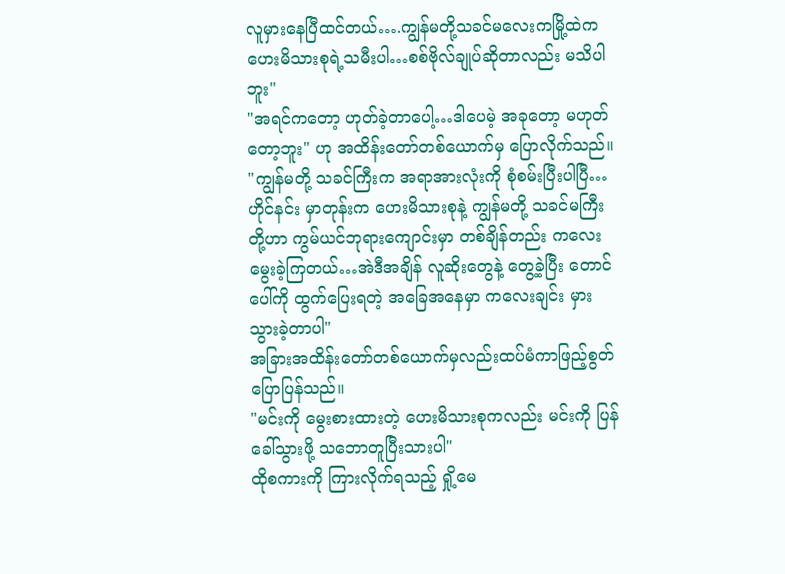လူမှားနေပြီထင်တယ်….ကျွန်မတို့သခင်မလေးကမြို့ထဲကဟေးမိသားစုရဲ့သမီးပါ…စစ်ဗိုလ်ချုပ်ဆိုတာလည်း မသိပါဘူး"
"အရင်ကတော့ ဟုတ်ခဲ့တာပေါ့…ဒါပေမဲ့ အခုတော့ မဟုတ်တော့ဘူး" ဟု အထိန်းတော်တစ်ယောက်မှ ပြောလိုက်သည်။
"ကျွန်မတို့ သခင်ကြီးက အရာအားလုံးကို စုံစမ်းပြီးပါပြီ…ဟိုင်နင်း မှာတုန်းက ဟေးမိသားစုနဲ့ ကျွန်မတို့ သခင်မကြီးတို့ဟာ ကွမ်ယင်ဘုရားကျောင်းမှာ တစ်ချိန်တည်း ကလေးမွေးခဲ့ကြတယ်…အဲဒီအချိန် လူဆိုးတွေနဲ့ တွေ့ခဲ့ပြီး တောင်ပေါ်ကို ထွက်ပြေးရတဲ့ အခြေအနေမှာ ကလေးချင်း မှားသွားခဲ့တာပါ"
အခြားအထိန်းတော်တစ်ယောက်မှလည်းထပ်မံကာဖြည့်စွတ်ပြောပြန်သည်။
"မင်းကို မွေးစားထားတဲ့ ဟေးမိသားစုကလည်း မင်းကို ပြန်ခေါ်သွားဖို့ သဘောတူပြီးသားပါ"
ထိုစကားကို ကြားလိုက်ရသည့် ရှို့မေ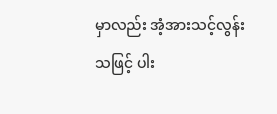မှာလည်း အံ့အားသင့်လွန်းသဖြင့် ပါး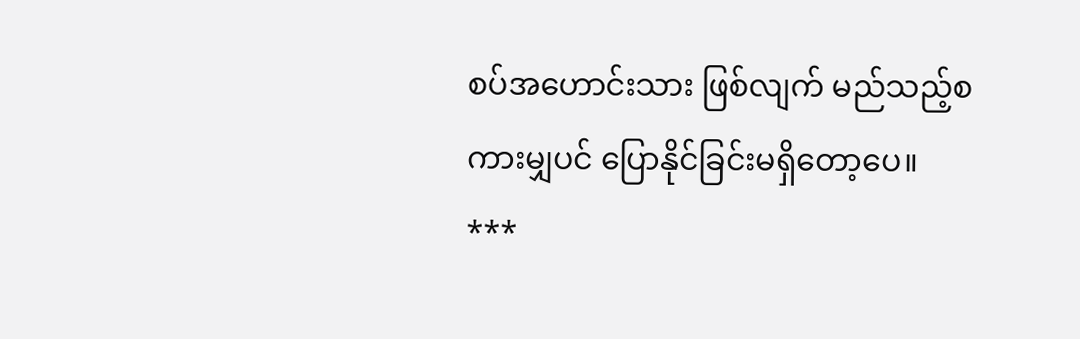စပ်အဟောင်းသား ဖြစ်လျက် မည်သည့်စကားမျှပင် ပြောနိုင်ခြင်းမရှိတော့ပေ။
***